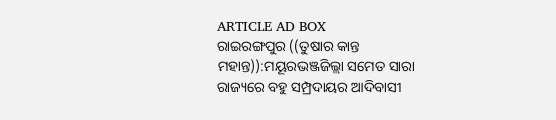ARTICLE AD BOX
ରାଇରଙ୍ଗପୁର ((ତୁଷାର କାନ୍ତ ମହାନ୍ତ)):ମୟୂରଭଞ୍ଜଜିଲ୍ଲା ସମେତ ସାରା ରାଜ୍ୟରେ ବହୁ ସମ୍ପ୍ରଦାୟର ଆଦିବାସୀ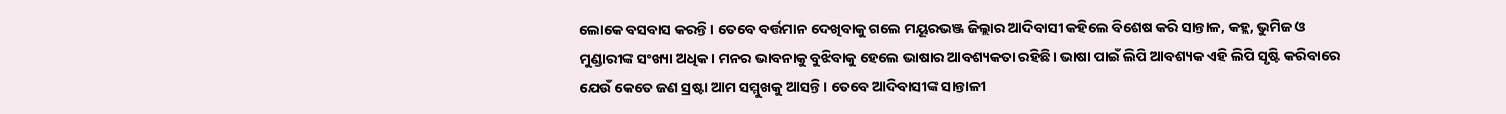ଲୋକେ ବସବାସ କରନ୍ତି। ତେବେ ବର୍ତ୍ତମାନ ଦେଖିବାକୁ ଗଲେ ମୟୂରଭଞ୍ଜ ଜିଲ୍ଲାର ଆଦିବାସୀ କହିଲେ ବିଶେଷ କରି ସାନ୍ତାଳ, କହ୍ଲ, ଭୁମିଜ ଓ ମୁଣ୍ଡାରୀଙ୍କ ସଂଖ୍ୟା ଅଧିକ। ମନର ଭାବନାକୁ ବୁଝିବାକୁ ହେଲେ ଭାଷାର ଆବଶ୍ୟକତା ରହିଛି। ଭାଷା ପାଇଁ ଲିପି ଆବଶ୍ୟକ ଏହି ଲିପି ସୃଷ୍ଟି କରିବାରେ ଯେଉଁ କେତେ ଜଣ ସ୍ରଷ୍ଟା ଆମ ସମ୍ମୁଖକୁ ଆସନ୍ତି। ତେବେ ଆଦିବାସୀଙ୍କ ସାନ୍ତାଳୀ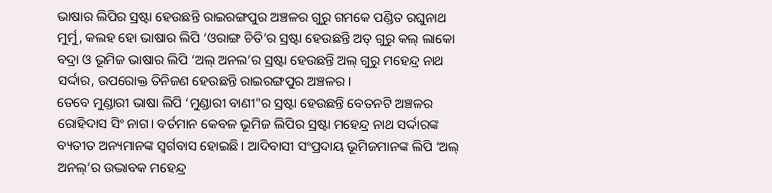ଭାଷାର ଲିପିର ସ୍ରଷ୍ଟା ହେଉଛନ୍ତି ରାଇରଙ୍ଗପୁର ଅଞ୍ଚଳର ଗୁରୁ ଗମକେ ପଣ୍ଡିତ ରଘୁନାଥ ମୁର୍ମୁ, କଲହ ହୋ ଭାଷାର ଲିପି ‘ଓରାଙ୍ଗ ଚିତି’ର ସ୍ରଷ୍ଟା ହେଉଛନ୍ତି ଅତ୍ ଗୁରୁ କଲ୍ ଲାକୋ ବଦ୍ରା ଓ ଭୂମିଜ ଭାଷାର ଲିପି ‘ଅଲ୍ ଅନଲ’ର ସ୍ରଷ୍ଟା ହେଉଛନ୍ତି ଅଲ୍ ଗୁରୁ ମହେନ୍ଦ୍ର ନାଥ ସର୍ଦ୍ଦାର, ଉପରୋକ୍ତ ତିନିଜଣ ହେଉଛନ୍ତି ରାଇରଙ୍ଗପୁର ଅଞ୍ଚଳର।
ତେବେ ମୁଣ୍ଡାରୀ ଭାଷା ଲିପି ‘ମୁଣ୍ଡାରୀ ବାଣୀ"ର ସ୍ରଷ୍ଟା ହେଉଛନ୍ତି ବେତନଟି ଅଞ୍ଚଳର ରୋହିଦାସ ସିଂ ନାଗ। ବର୍ତମାନ କେବଳ ଭୂମିଜ ଲିପିର ସ୍ରଷ୍ଟା ମହେନ୍ଦ୍ର ନାଥ ସର୍ଦ୍ଦାରଙ୍କ ବ୍ୟତୀତ ଅନ୍ୟମାନଙ୍କ ସ୍ୱର୍ଗବାସ ହୋଇଛି। ଆଦିବାସୀ ସଂପ୍ରଦାୟ ଭୂମିଜମାନଙ୍କ ଲିପି ‘ଅଲ୍ ଅନଲ୍’ର ଉଦ୍ଭାବକ ମହେନ୍ଦ୍ର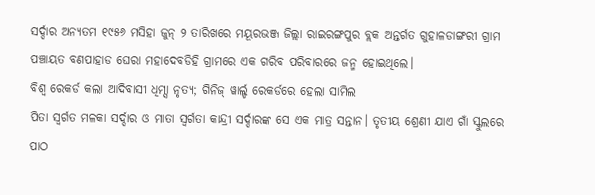ସର୍ଦ୍ଦାର ଅନ୍ୟତମ ୧୯୫୬ ମସିହା ଜୁନ୍ ୨ ତାରିଖରେ ମୟୂରଭଞ୍ଜ ଜିଲ୍ଲା ରାଇରଙ୍ଗପୁର ବ୍ଲକ ଅନ୍ତର୍ଗତ ଗୁହାଳଡାଙ୍ଗରୀ ଗ୍ରାମ ପଞ୍ଚାୟତ ବଣପାହାଡ ଘେରା ମହାଦେବଡିହି ଗ୍ରାମରେ ଏକ ଗରିବ ପରିବାରରେ ଜନ୍ମ ହୋଇଥିଲେ।
ବିଶ୍ୱ ରେକର୍ଡ କଲା ଆଦିବାସୀ ଧିମ୍ସା ନୃତ୍ୟ; ଗିନିଜ୍ ୱାର୍ଲ୍ଡ ରେକର୍ଡରେ ହେଲା ସାମିଲ
ପିତା ସ୍ୱର୍ଗତ ମଳକା ସର୍ଦ୍ଦାର ଓ ମାତା ସ୍ବର୍ଗତା କାନ୍ଦ୍ରୀ ସର୍ଦ୍ଦାରଙ୍କ ସେ ଏକ ମାତ୍ର ସନ୍ତାନ। ତୃତୀୟ ଶ୍ରେଣୀ ଯାଏ ଗାଁ ସ୍କୁଲରେ ପାଠ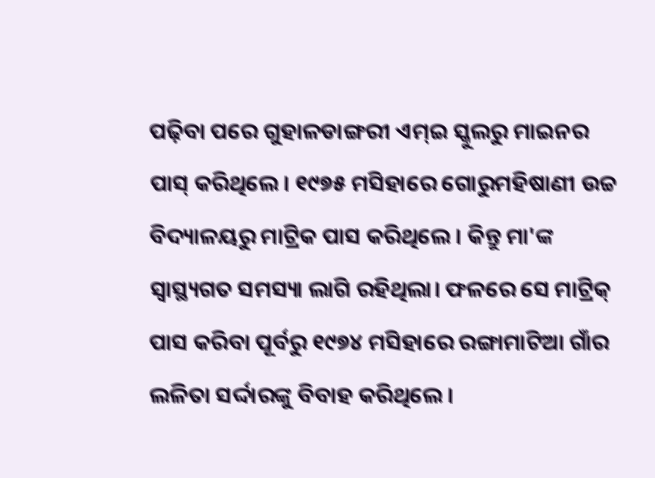ପଢ଼ିବା ପରେ ଗୁହାଳଡାଙ୍ଗରୀ ଏମ୍ଇ ସ୍କୁଲରୁ ମାଇନର ପାସ୍ କରିଥିଲେ। ୧୯୭୫ ମସିହାରେ ଗୋରୁମହିଷାଣୀ ଉଚ୍ଚ ବିଦ୍ୟାଳୟରୁ ମାଟ୍ରିକ ପାସ କରିଥିଲେ। କିନ୍ତୁ ମା'ଙ୍କ ସ୍ବାସ୍ଥ୍ୟଗତ ସମସ୍ୟା ଲାଗି ରହିଥିଲା। ଫଳରେ ସେ ମାଟ୍ରିକ୍ ପାସ କରିବା ପୂର୍ବରୁ ୧୯୭୪ ମସିହାରେ ରଙ୍ଗାମାଟିଆ ଗାଁର ଲଳିତା ସର୍ଦ୍ଦାରଙ୍କୁ ବିବାହ କରିଥିଲେ।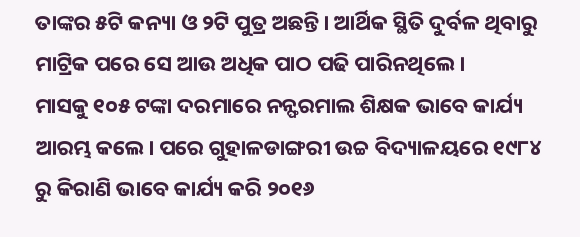ତାଙ୍କର ୫ଟି କନ୍ୟା ଓ ୨ଟି ପୁତ୍ର ଅଛନ୍ତି। ଆର୍ଥିକ ସ୍ଥିତି ଦୁର୍ବଳ ଥିବାରୁ ମାଟ୍ରିକ ପରେ ସେ ଆଉ ଅଧିକ ପାଠ ପଢି ପାରିନଥିଲେ।
ମାସକୁ ୧୦୫ ଟଙ୍କା ଦରମାରେ ନନ୍ଫରମାଲ ଶିକ୍ଷକ ଭାବେ କାର୍ଯ୍ୟ ଆରମ୍ଭ କଲେ। ପରେ ଗୁହାଳଡାଙ୍ଗରୀ ଉଚ୍ଚ ବିଦ୍ୟାଳୟରେ ୧୯୮୪ ରୁ କିରାଣି ଭାବେ କାର୍ଯ୍ୟ କରି ୨୦୧୬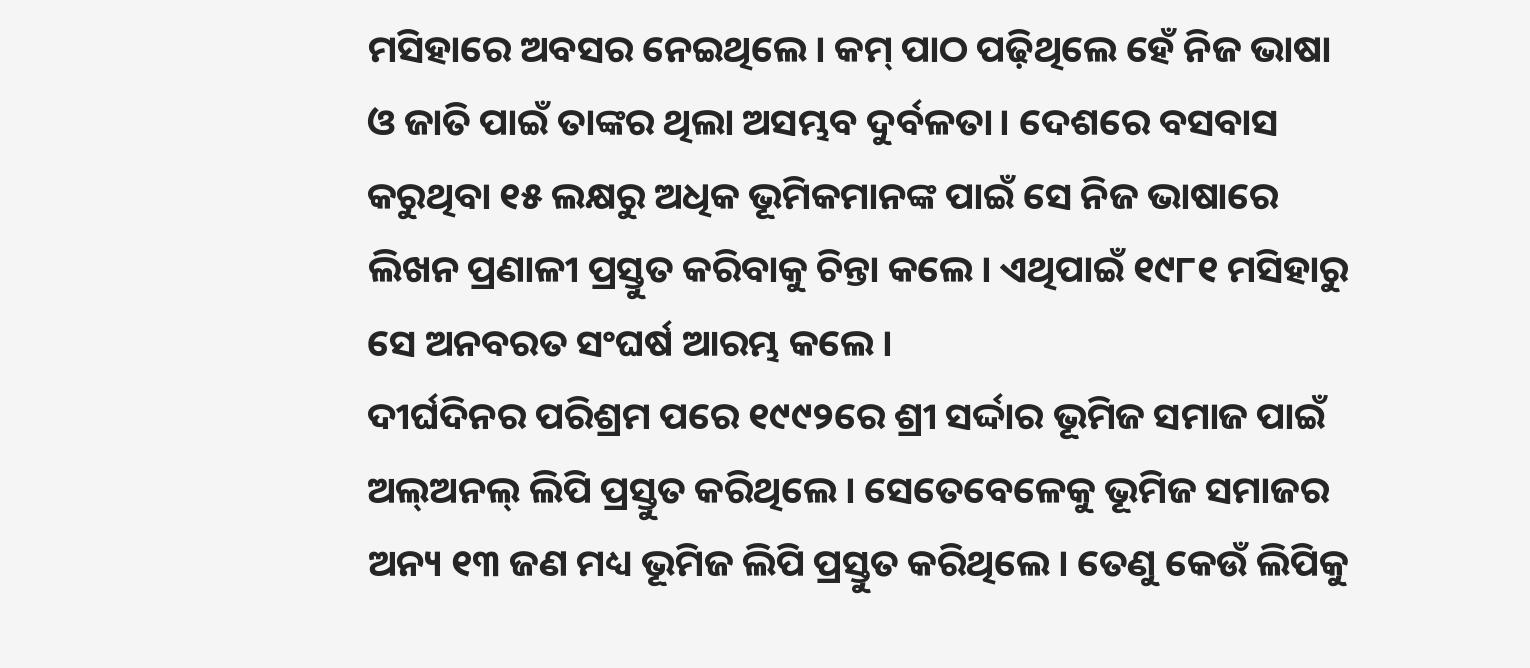ମସିହାରେ ଅବସର ନେଇଥିଲେ। କମ୍ ପାଠ ପଢ଼ିଥିଲେ ହେଁ ନିଜ ଭାଷା ଓ ଜାତି ପାଇଁ ତାଙ୍କର ଥିଲା ଅସମ୍ଭବ ଦୁର୍ବଳତା। ଦେଶରେ ବସବାସ କରୁଥିବା ୧୫ ଲକ୍ଷରୁ ଅଧିକ ଭୂମିକମାନଙ୍କ ପାଇଁ ସେ ନିଜ ଭାଷାରେ ଲିଖନ ପ୍ରଣାଳୀ ପ୍ରସ୍ତୁତ କରିବାକୁ ଚିନ୍ତା କଲେ। ଏଥିପାଇଁ ୧୯୮୧ ମସିହାରୁ ସେ ଅନବରତ ସଂଘର୍ଷ ଆରମ୍ଭ କଲେ।
ଦୀର୍ଘଦିନର ପରିଶ୍ରମ ପରେ ୧୯୯୨ରେ ଶ୍ରୀ ସର୍ଦ୍ଦାର ଭୂମିଜ ସମାଜ ପାଇଁ ଅଲ୍ଅନଲ୍ ଲିପି ପ୍ରସ୍ତୁତ କରିଥିଲେ। ସେତେବେଳେକୁ ଭୂମିଜ ସମାଜର ଅନ୍ୟ ୧୩ ଜଣ ମଧ୍ୟ ଭୂମିଜ ଲିପି ପ୍ରସ୍ତୁତ କରିଥିଲେ। ତେଣୁ କେଉଁ ଲିପିକୁ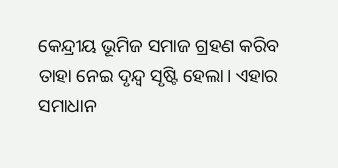କେନ୍ଦ୍ରୀୟ ଭୂମିଜ ସମାଜ ଗ୍ରହଣ କରିବ ତାହା ନେଇ ଦୃନ୍ଦ୍ବ ସୃଷ୍ଟି ହେଲା। ଏହାର ସମାଧାନ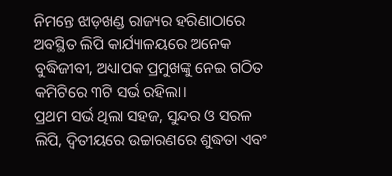ନିମନ୍ତେ ଝାଡ଼ଖଣ୍ଡ ରାଜ୍ୟର ହରିଣାଠାରେ ଅବସ୍ଥିତ ଲିପି କାର୍ଯ୍ୟାଳୟରେ ଅନେକ ବୁଦ୍ଧିଜୀବୀ, ଅଧ୍ୟାପକ ପ୍ରମୁଖଙ୍କୁ ନେଇ ଗଠିତ କମିଟିରେ ୩ଟି ସର୍ଭ ରହିଲା।
ପ୍ରଥମ ସର୍ଭ ଥିଲା ସହଜ, ସୁନ୍ଦର ଓ ସରଳ ଲିପି, ଦ୍ବିତୀୟରେ ଉଚ୍ଚାରଣରେ ଶୁଦ୍ଧତା ଏବଂ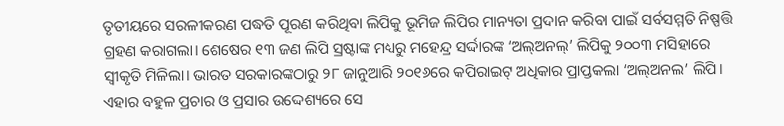ତୃତୀୟରେ ସରଳୀକରଣ ପଦ୍ଧତି ପୂରଣ କରିଥିବା ଲିପିକୁ ଭୂମିଜ ଲିପିର ମାନ୍ୟତା ପ୍ରଦାନ କରିବା ପାଇଁ ସର୍ବସମ୍ମତି ନିଷ୍ପତ୍ତି ଗ୍ରହଣ କରାଗଲା। ଶେଷେର ୧୩ ଜଣ ଲିପି ସ୍ରଷ୍ଟାଙ୍କ ମଧ୍ୟରୁ ମହେନ୍ଦ୍ର ସର୍ଦ୍ଦାରଙ୍କ ‘ଅଲ୍ଅନଲ୍’ ଲିପିକୁ ୨୦୦୩ ମସିହାରେ ସ୍ଵୀକୃତି ମିଳିଲା। ଭାରତ ସରକାରଙ୍କଠାରୁ ୨୮ ଜାନୁଆରି ୨୦୧୬ରେ କପିରାଇଟ୍ ଅଧିକାର ପ୍ରାପ୍ତକଲା ‘ଅଲ୍ଅନଲ’ ଲିପି। ଏହାର ବହୁଳ ପ୍ରଚାର ଓ ପ୍ରସାର ଉଦ୍ଦେଶ୍ୟରେ ସେ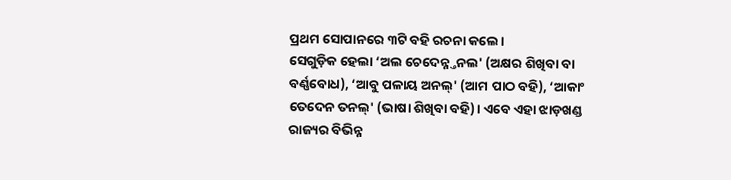ପ୍ରଥମ ସୋପାନରେ ୩ଟି ବହି ରଚନା କଲେ।
ସେଗୁଡ଼ିକ ହେଲା ‘ଅଲ ଚେଦେନ୍ନ୍ତନଲ' (ଅକ୍ଷର ଶିଖିବା ବା ବର୍ଣ୍ଣବୋଧ), ‘ଆବୁ ପଳାୟ ଅନଲ୍' (ଆମ ପାଠ ବହି), ‘ଆକାଂ ତେଦେନ ତନଲ୍' (ଭାଷା ଶିଖିବା ବହି)। ଏବେ ଏହା ଝାଡ଼ଖଣ୍ଡ ରାଜ୍ୟର ବିଭିନ୍ନ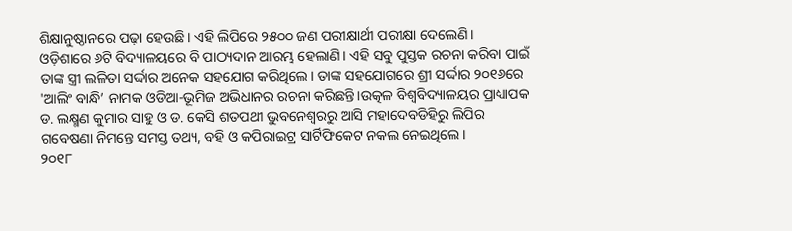ଶିକ୍ଷାନୁଷ୍ଠାନରେ ପଢ଼ା ହେଉଛି। ଏହି ଲିପିରେ ୨୫୦୦ ଜଣ ପରୀକ୍ଷାର୍ଥୀ ପରୀକ୍ଷା ଦେଲେଣି।
ଓଡ଼ିଶାରେ ୬ଟି ବିଦ୍ୟାଳୟରେ ବି ପାଠ୍ୟଦାନ ଆରମ୍ଭ ହେଲାଣି। ଏହି ସବୁ ପୁସ୍ତକ ରଚନା କରିବା ପାଇଁ ତାଙ୍କ ସ୍ତ୍ରୀ ଲଳିତା ସର୍ଦ୍ଦାର ଅନେକ ସହଯୋଗ କରିଥିଲେ। ତାଙ୍କ ସହଯୋଗରେ ଶ୍ରୀ ସର୍ଦ୍ଦାର ୨୦୧୬ରେ 'ଆଲିଂ ବାନ୍ଧି’ ନାମକ ଓଡିଆ-ଭୂମିଜ ଅଭିଧାନର ରଚନା କରିଛନ୍ତି।ଉତ୍କଳ ବିଶ୍ବବିଦ୍ୟାଳୟର ପ୍ରାଧ୍ୟାପକ ଡ. ଲକ୍ଷ୍ମଣ କୁମାର ସାହୁ ଓ ଡ. କେସି ଶତପଥୀ ଭୁବନେଶ୍ଵରରୁ ଆସି ମହାଦେବଡିହିରୁ ଲିପିର ଗବେଷଣା ନିମନ୍ତେ ସମସ୍ତ ତଥ୍ୟ, ବହି ଓ କପିରାଇଟ୍ର ସାର୍ଟିଫିକେଟ ନକଲ ନେଇଥିଲେ।
୨୦୧୮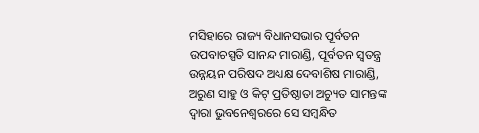ମସିହାରେ ରାଜ୍ୟ ବିଧାନସଭାର ପୂର୍ବତନ ଉପବାଚସ୍ପତି ସାନନ୍ଦ ମାରାଣ୍ଡି, ପୂର୍ବତନ ସ୍ବତନ୍ତ୍ର ଉନ୍ନୟନ ପରିଷଦ ଅଧ୍ୟକ୍ଷ ଦେବାଶିଷ ମାରାଣ୍ଡି, ଅରୁଣ ସାହୁ ଓ କିଟ୍ ପ୍ରତିଷ୍ଠାତା ଅଚ୍ୟୁତ ସାମନ୍ତଙ୍କ ଦ୍ବାରା ଭୁବନେଶ୍ଵରରେ ସେ ସମ୍ବନ୍ଧିତ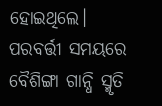ହୋଇଥିଲେ। ପରବର୍ତ୍ତୀ ସମୟରେ ବୈଶିଙ୍ଗା ଗାନ୍ଧି ସ୍ମୃତି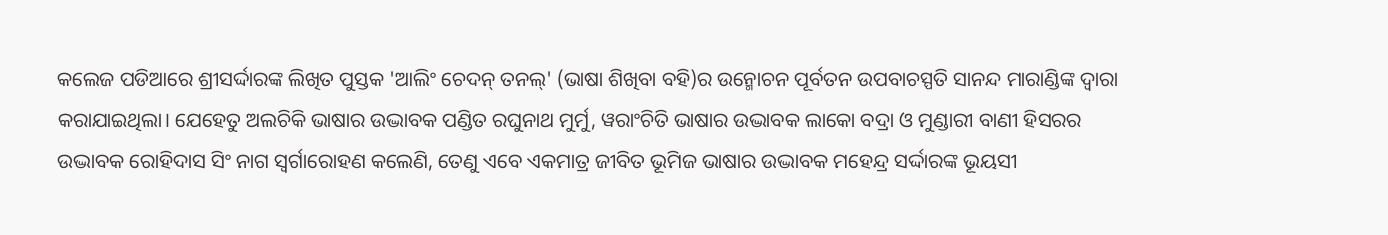କଲେଜ ପଡିଆରେ ଶ୍ରୀସର୍ଦ୍ଦାରଙ୍କ ଲିଖିତ ପୁସ୍ତକ 'ଆଲିଂ ଚେଦନ୍ ତନଲ୍' (ଭାଷା ଶିଖିବା ବହି)ର ଉନ୍ମୋଚନ ପୂର୍ବତନ ଉପବାଚସ୍ପତି ସାନନ୍ଦ ମାରାଣ୍ଡିଙ୍କ ଦ୍ବାରା କରାଯାଇଥିଲା। ଯେହେତୁ ଅଲଚିକି ଭାଷାର ଉଦ୍ଭାବକ ପଣ୍ଡିତ ରଘୁନାଥ ମୁର୍ମୁ, ୱରାଂଚିତି ଭାଷାର ଉଦ୍ଭାବକ ଲାକୋ ବଦ୍ରା ଓ ମୁଣ୍ଡାରୀ ବାଣୀ ହିସରର ଉଦ୍ଭାବକ ରୋହିଦାସ ସିଂ ନାଗ ସ୍ୱର୍ଗାରୋହଣ କଲେଣି, ତେଣୁ ଏବେ ଏକମାତ୍ର ଜୀବିତ ଭୂମିଜ ଭାଷାର ଉଦ୍ଭାବକ ମହେନ୍ଦ୍ର ସର୍ଦ୍ଦାରଙ୍କ ଭୂୟସୀ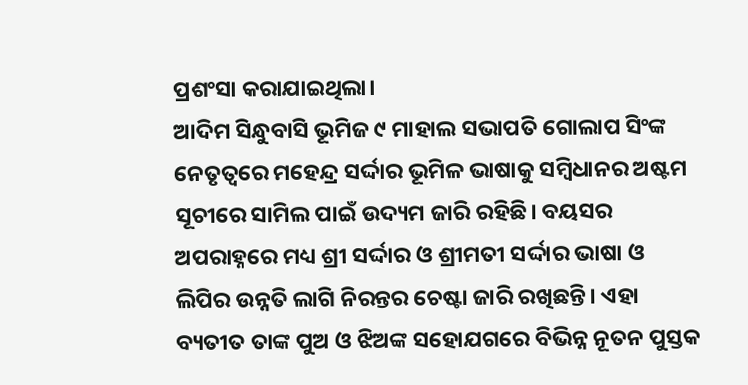ପ୍ରଶଂସା କରାଯାଇଥିଲା।
ଆଦିମ ସିନ୍ଧୁବାସି ଭୂମିଜ ୯ ମାହାଲ ସଭାପତି ଗୋଲାପ ସିଂଙ୍କ ନେତୃତ୍ବରେ ମହେନ୍ଦ୍ର ସର୍ଦ୍ଦାର ଭୂମିଳ ଭାଷାକୁ ସମ୍ବିଧାନର ଅଷ୍ଟମ ସୂଚୀରେ ସାମିଲ ପାଇଁ ଉଦ୍ୟମ ଜାରି ରହିଛି। ବୟସର ଅପରାହ୍ନରେ ମଧ୍ୟ ଶ୍ରୀ ସର୍ଦ୍ଦାର ଓ ଶ୍ରୀମତୀ ସର୍ଦ୍ଦାର ଭାଷା ଓ ଲିପିର ଉନ୍ନତି ଲାଗି ନିରନ୍ତର ଚେଷ୍ଟା ଜାରି ରଖିଛନ୍ତି। ଏହା ବ୍ୟତୀତ ତାଙ୍କ ପୁଅ ଓ ଝିଅଙ୍କ ସହୋଯଗରେ ବିଭିନ୍ନ ନୂତନ ପୁସ୍ତକ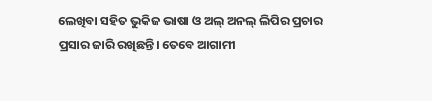ଲେଖିବା ସହିତ ଭୁକିଜ ଭାଷା ଓ ଅଲ୍ ଅନଲ୍ ଲିପିର ପ୍ରଚାର ପ୍ରସାର ଜାରି ରଖିଛନ୍ତି। ତେବେ ଆଗାମୀ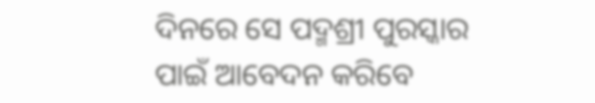ଦିନରେ ସେ ପଦ୍ମଶ୍ରୀ ପୁରସ୍କାର ପାଇଁ ଆବେଦନ କରିବେ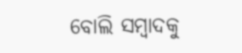ବୋଲି ସମ୍ବାଦକୁ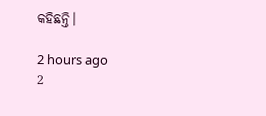କହିଛନ୍ତି।

2 hours ago
2